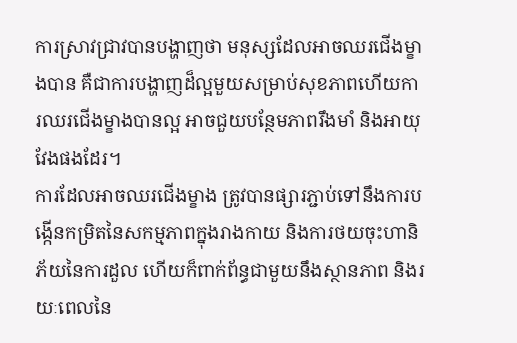ការស្រាវជ្រាវបានបង្ហាញថា មនុស្សដែលអាចឈរជើងម្ខាងបាន គឺជាការបង្ហាញដ៏ល្អមួយសម្រាប់សុខភាពហើយការឈរជើងម្ខាងបានល្អ អាចជួយបន្ថែមភាពរឹងមាំ និងអាយុវែងផងដែរ។
ការដែលអាចឈរជើងម្ខាង ត្រូវបានផ្សារភ្ជាប់ទៅនឹងការបង្កើនកម្រិតនៃសកម្មភាពក្នុងរាងកាយ និងការថយចុះហានិភ័យនៃការដួល ហើយក៏ពាក់ព័ន្ធជាមួយនឹងស្ថានភាព និងរយៈពេលនៃ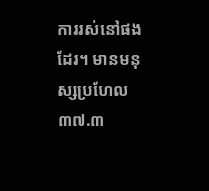ការរស់នៅផងដែរ។ មានមនុស្សប្រហែល ៣៧.៣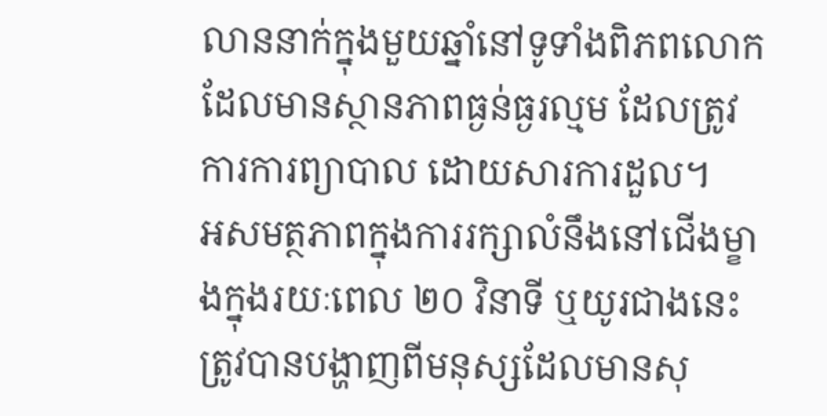លាននាក់ក្នុងមួយឆ្នាំនៅទូទាំងពិភពលោក ដែលមានស្ថានភាពធ្ងន់ធ្ងរល្មម ដែលត្រូវការការព្យាបាល ដោយសារការដួល។
អសមត្ថភាពក្នុងការរក្សាលំនឹងនៅជើងម្ខាងក្នុងរយៈពេល ២០ វិនាទី ឬយូរជាងនេះ ត្រូវបានបង្ហាញពីមនុស្សដែលមានសុ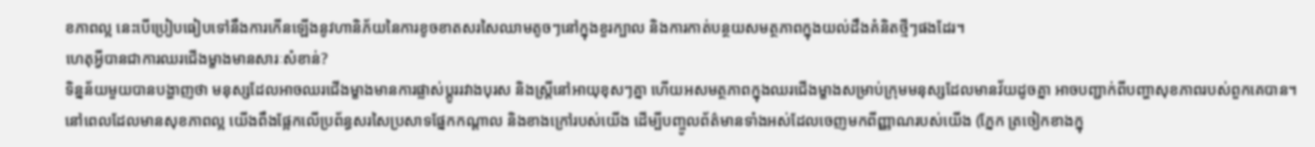ខភាពល្អ នេះបើប្រៀបធៀបទៅនឹងការកើនឡើងនូវហានិភ័យនៃការខូចខាតសរសៃឈាមតូចៗនៅក្នុងខួរក្បាល និងការកាត់បន្ថយសមត្ថភាពក្នុងយល់ដឹងគំនិតថ្មីៗផងដែរ។
ហេតុអ្វីបានជាការឈរជើងម្ខាងមានសារៈសំខាន់?
ទិន្នន័យមួយបានបង្ហាញថា មនុស្សដែលអាចឈរជើងម្ខាងមានការផ្លាស់ប្តូររវាងបុរស និងស្ត្រីនៅអាយុខុសៗគ្នា ហើយអសមត្ថភាពក្នុងឈរជើងម្ខាងសម្រាប់ក្រុមមនុស្សដែលមានវ័យដូចគ្នា អាចបញ្ជាក់ពីបញ្ហាសុខភាពរបស់ពួកគេបាន។
នៅពេលដែលមានសុខភាពល្អ យើងពឹងផ្អែកលើប្រព័ន្ធសរសៃប្រសាទផ្នែកកណ្តាល និងខាងក្រៅរបស់យើង ដើម្បីបញ្ចូលព័ត៌មានទាំងអស់ដែលចេញមកពីញ្ញាណរបស់យើង (ភ្នែក ត្រចៀកខាងក្នុ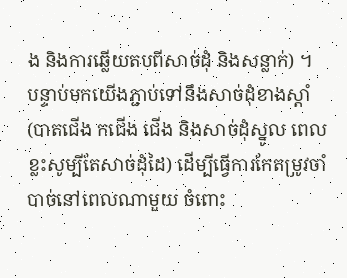ង និងការឆ្លើយតបពីសាច់ដុំ និងសន្លាក់) ។
បន្ទាប់មកយើងភ្ជាប់ទៅនឹងសាច់ដុំខាងស្តាំ (បាតជើង កជើង ជើង និងសាច់ដុំស្នូល ពេលខ្លះសូម្បីតែសាច់ដុំដៃ) ដើម្បីធ្វើការកែតម្រូវចាំបាច់នៅពេលណាមួយ ចំពោះ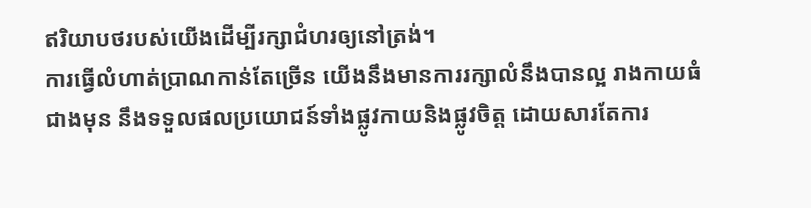ឥរិយាបថរបស់យើងដើម្បីរក្សាជំហរឲ្យនៅត្រង់។
ការធ្វើលំហាត់ប្រាណកាន់តែច្រើន យើងនឹងមានការរក្សាលំនឹងបានល្អ រាងកាយធំជាងមុន នឹងទទួលផលប្រយោជន៍ទាំងផ្លូវកាយនិងផ្លូវចិត្ត ដោយសារតែការ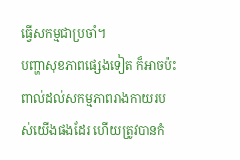ធ្វើសកម្មជាប្រចាំ។
បញ្ហាសុខភាពផ្សេងទៀត ក៏អាចប៉ះពាល់ដល់សកម្មភាពរាងកាយរបស់យើងផងដែរ ហើយត្រូវបានកំ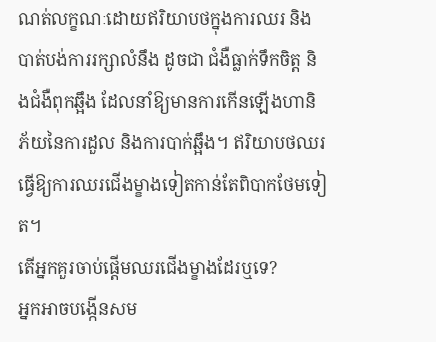ណត់លក្ខណៈដោយឥរិយាបថក្នុងការឈរ និងបាត់បង់ការរក្សាលំនឹង ដូចជា ជំងឺធ្លាក់ទឹកចិត្ត និងជំងឺពុកឆ្អឹង ដែលនាំឱ្យមានការកើនឡើងហានិភ័យនៃការដួល និងការបាក់ឆ្អឹង។ ឥរិយាបថឈរ ធ្វើឱ្យការឈរជើងម្ខាងទៀតកាន់តែពិបាកថែមទៀត។
តើអ្នកគួរចាប់ផ្តើមឈរជើងម្ខាងដែរឬទេ?
អ្នកអាចបង្កើនសម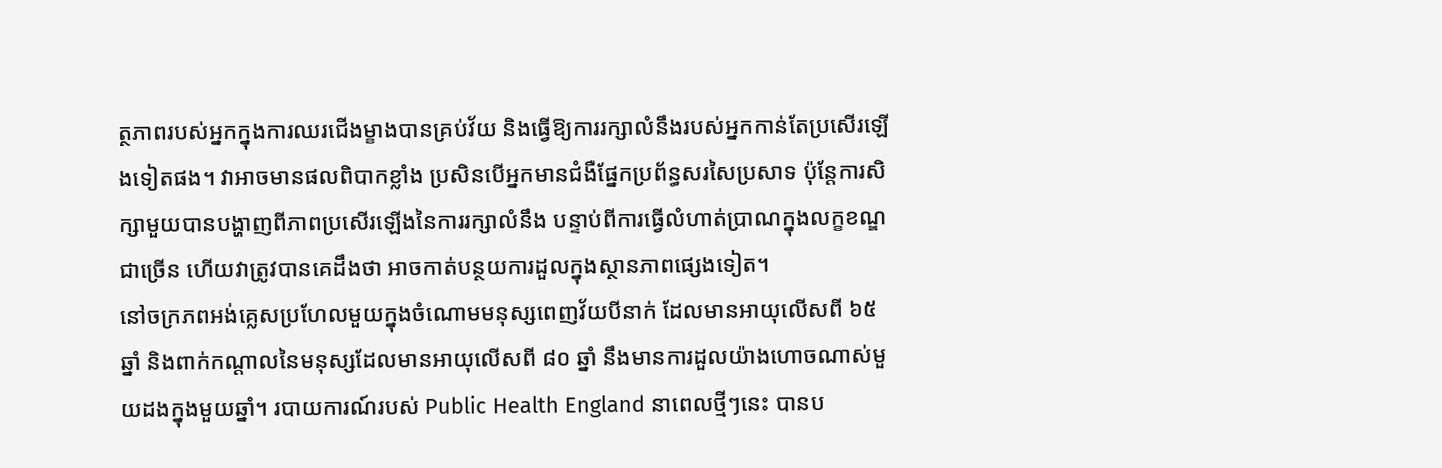ត្ថភាពរបស់អ្នកក្នុងការឈរជើងម្ខាងបានគ្រប់វ័យ និងធ្វើឱ្យការរក្សាលំនឹងរបស់អ្នកកាន់តែប្រសើរឡើងទៀតផង។ វាអាចមានផលពិបាកខ្លាំង ប្រសិនបើអ្នកមានជំងឺផ្នែកប្រព័ន្ធសរសៃប្រសាទ ប៉ុន្តែការសិក្សាមួយបានបង្ហាញពីភាពប្រសើរឡើងនៃការរក្សាលំនឹង បន្ទាប់ពីការធ្វើលំហាត់ប្រាណក្នុងលក្ខខណ្ឌជាច្រើន ហើយវាត្រូវបានគេដឹងថា អាចកាត់បន្ថយការដួលក្នុងស្ថានភាពផ្សេងទៀត។
នៅចក្រភពអង់គ្លេសប្រហែលមួយក្នុងចំណោមមនុស្សពេញវ័យបីនាក់ ដែលមានអាយុលើសពី ៦៥ ឆ្នាំ និងពាក់កណ្តាលនៃមនុស្សដែលមានអាយុលើសពី ៨០ ឆ្នាំ នឹងមានការដួលយ៉ាងហោចណាស់មួយដងក្នុងមួយឆ្នាំ។ របាយការណ៍របស់ Public Health England នាពេលថ្មីៗនេះ បានប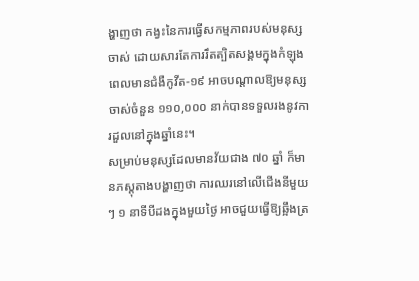ង្ហាញថា កង្វះនៃការធ្វើសកម្មភាពរបស់មនុស្សចាស់ ដោយសារតែការរឹតត្បិតសង្គមក្នុងកំឡុងពេលមានជំងឺកូវីត-១៩ អាចបណ្តាលឱ្យមនុស្សចាស់ចំនួន ១១០,០០០ នាក់បានទទួលរងនូវការដួលនៅក្នុងឆ្នាំនេះ។
សម្រាប់មនុស្សដែលមានវ័យជាង ៧០ ឆ្នាំ ក៏មានភស្តុតាងបង្ហាញថា ការឈរនៅលើជើងនីមួយៗ ១ នាទីបីដងក្នុងមួយថ្ងៃ អាចជួយធ្វើឱ្យឆ្អឹងត្រ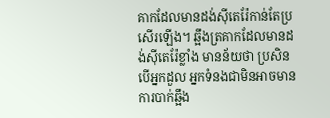គាកដែលមានដង់ស៊ីតេរ៉ែកាន់តែប្រសើរឡើង។ ឆ្អឹងត្រគាកដែលមានដង់ស៊ីតេរ៉ែខ្លាំង មានន័យថា ប្រសិនបើអ្នកដួល អ្នកទំនងជាមិនអាចមានការបាក់ឆ្អឹង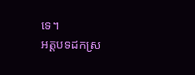ទេ។
អត្តបទដកស្រ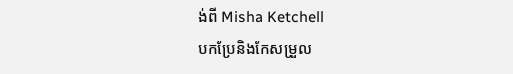ង់ពី Misha Ketchell
បកប្រែនិងកែសម្រួល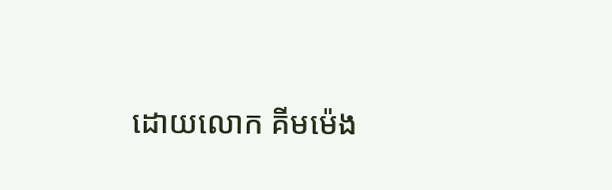ដោយលោក គីមម៉េង